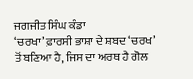ਜਗਜੀਤ ਸਿੰਘ ਕੰਡਾ
‘ਚਰਖਾ’ ਫ਼ਾਰਸੀ ਭਾਸ਼ਾ ਦੇ ਸ਼ਬਦ ‘ਚਰਖ’ ਤੋਂ ਬਣਿਆ ਹੈ, ਜਿਸ ਦਾ ਅਰਥ ਹੈ ਗੋਲ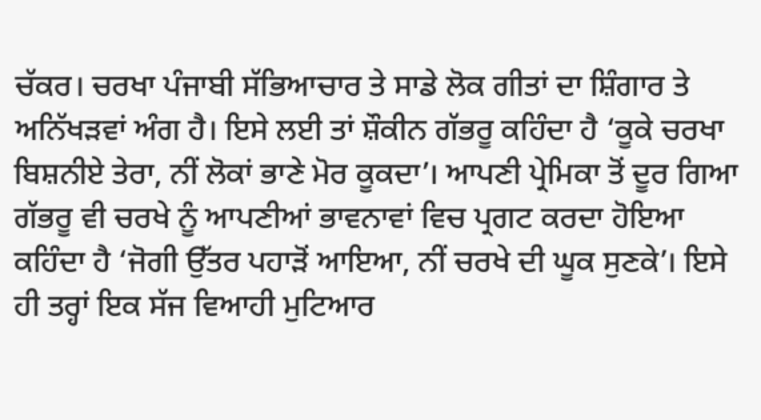ਚੱਕਰ। ਚਰਖਾ ਪੰਜਾਬੀ ਸੱਭਿਆਚਾਰ ਤੇ ਸਾਡੇ ਲੋਕ ਗੀਤਾਂ ਦਾ ਸ਼ਿੰਗਾਰ ਤੇ ਅਨਿੱਖੜਵਾਂ ਅੰਗ ਹੈ। ਇਸੇ ਲਈ ਤਾਂ ਸ਼ੌਕੀਨ ਗੱਭਰੂ ਕਹਿੰਦਾ ਹੈ ‘ਕੂਕੇ ਚਰਖਾ ਬਿਸ਼ਨੀਏ ਤੇਰਾ, ਨੀਂ ਲੋਕਾਂ ਭਾਣੇ ਮੋਰ ਕੂਕਦਾ’। ਆਪਣੀ ਪ੍ਰੇਮਿਕਾ ਤੋਂ ਦੂਰ ਗਿਆ ਗੱਭਰੂ ਵੀ ਚਰਖੇ ਨੂੰ ਆਪਣੀਆਂ ਭਾਵਨਾਵਾਂ ਵਿਚ ਪ੍ਰਗਟ ਕਰਦਾ ਹੋਇਆ ਕਹਿੰਦਾ ਹੈ ‘ਜੋਗੀ ਉੱਤਰ ਪਹਾੜੋਂ ਆਇਆ, ਨੀਂ ਚਰਖੇ ਦੀ ਘੂਕ ਸੁਣਕੇ’। ਇਸੇ ਹੀ ਤਰ੍ਹਾਂ ਇਕ ਸੱਜ ਵਿਆਹੀ ਮੁਟਿਆਰ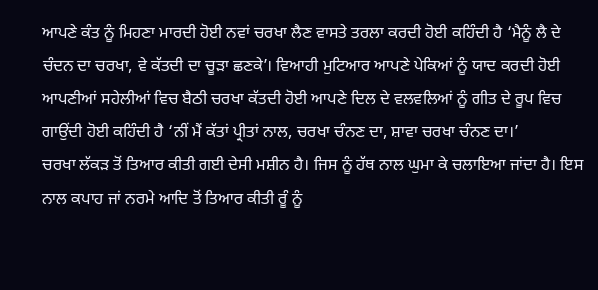ਆਪਣੇ ਕੰਤ ਨੂੰ ਮਿਹਣਾ ਮਾਰਦੀ ਹੋਈ ਨਵਾਂ ਚਰਖਾ ਲੈਣ ਵਾਸਤੇ ਤਰਲਾ ਕਰਦੀ ਹੋਈ ਕਹਿੰਦੀ ਹੈ ‘ਮੈਨੂੰ ਲੈ ਦੇ ਚੰਦਨ ਦਾ ਚਰਖਾ, ਵੇ ਕੱਤਦੀ ਦਾ ਚੂੜਾ ਛਣਕੇ’। ਵਿਆਹੀ ਮੁਟਿਆਰ ਆਪਣੇ ਪੇਕਿਆਂ ਨੂੰ ਯਾਦ ਕਰਦੀ ਹੋਈ ਆਪਣੀਆਂ ਸਹੇਲੀਆਂ ਵਿਚ ਬੈਠੀ ਚਰਖਾ ਕੱਤਦੀ ਹੋਈ ਆਪਣੇ ਦਿਲ ਦੇ ਵਲਵਲਿਆਂ ਨੂੰ ਗੀਤ ਦੇ ਰੂਪ ਵਿਚ ਗਾਉਂਦੀ ਹੋਈ ਕਹਿੰਦੀ ਹੈ ‘ਨੀਂ ਮੈਂ ਕੱਤਾਂ ਪ੍ਰੀਤਾਂ ਨਾਲ, ਚਰਖਾ ਚੰਨਣ ਦਾ, ਸ਼ਾਵਾ ਚਰਖਾ ਚੰਨਣ ਦਾ।’
ਚਰਖਾ ਲੱਕੜ ਤੋਂ ਤਿਆਰ ਕੀਤੀ ਗਈ ਦੇਸੀ ਮਸ਼ੀਨ ਹੈ। ਜਿਸ ਨੂੰ ਹੱਥ ਨਾਲ ਘੁਮਾ ਕੇ ਚਲਾਇਆ ਜਾਂਦਾ ਹੈ। ਇਸ ਨਾਲ ਕਪਾਹ ਜਾਂ ਨਰਮੇ ਆਦਿ ਤੋਂ ਤਿਆਰ ਕੀਤੀ ਰੂੰ ਨੂੰ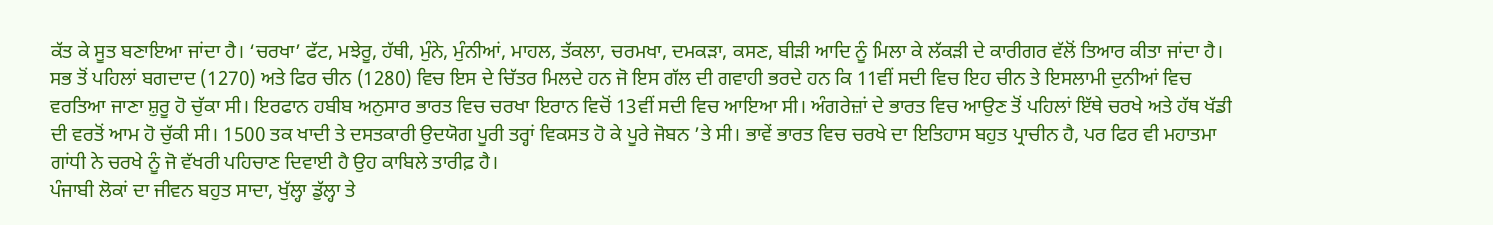ਕੱਤ ਕੇ ਸੂਤ ਬਣਾਇਆ ਜਾਂਦਾ ਹੈ। ‘ਚਰਖਾ’ ਫੱਟ, ਮਝੇਰੂ, ਹੱਥੀ, ਮੁੰਨੇ, ਮੁੰਨੀਆਂ, ਮਾਹਲ, ਤੱਕਲਾ, ਚਰਮਖਾ, ਦਮਕੜਾ, ਕਸਣ, ਬੀੜੀ ਆਦਿ ਨੂੰ ਮਿਲਾ ਕੇ ਲੱਕੜੀ ਦੇ ਕਾਰੀਗਰ ਵੱਲੋਂ ਤਿਆਰ ਕੀਤਾ ਜਾਂਦਾ ਹੈ। ਸਭ ਤੋਂ ਪਹਿਲਾਂ ਬਗਦਾਦ (1270) ਅਤੇ ਫਿਰ ਚੀਨ (1280) ਵਿਚ ਇਸ ਦੇ ਚਿੱਤਰ ਮਿਲਦੇ ਹਨ ਜੋ ਇਸ ਗੱਲ ਦੀ ਗਵਾਹੀ ਭਰਦੇ ਹਨ ਕਿ 11ਵੀਂ ਸਦੀ ਵਿਚ ਇਹ ਚੀਨ ਤੇ ਇਸਲਾਮੀ ਦੁਨੀਆਂ ਵਿਚ ਵਰਤਿਆ ਜਾਣਾ ਸ਼ੁਰੂ ਹੋ ਚੁੱਕਾ ਸੀ। ਇਰਫਾਨ ਹਬੀਬ ਅਨੁਸਾਰ ਭਾਰਤ ਵਿਚ ਚਰਖਾ ਇਰਾਨ ਵਿਚੋਂ 13ਵੀਂ ਸਦੀ ਵਿਚ ਆਇਆ ਸੀ। ਅੰਗਰੇਜ਼ਾਂ ਦੇ ਭਾਰਤ ਵਿਚ ਆਉਣ ਤੋਂ ਪਹਿਲਾਂ ਇੱਥੇ ਚਰਖੇ ਅਤੇ ਹੱਥ ਖੱਡੀ ਦੀ ਵਰਤੋਂ ਆਮ ਹੋ ਚੁੱਕੀ ਸੀ। 1500 ਤਕ ਖਾਦੀ ਤੇ ਦਸਤਕਾਰੀ ਉਦਯੋਗ ਪੂਰੀ ਤਰ੍ਹਾਂ ਵਿਕਸਤ ਹੋ ਕੇ ਪੂਰੇ ਜੋਬਨ ’ਤੇ ਸੀ। ਭਾਵੇਂ ਭਾਰਤ ਵਿਚ ਚਰਖੇ ਦਾ ਇਤਿਹਾਸ ਬਹੁਤ ਪ੍ਰਾਚੀਨ ਹੈ, ਪਰ ਫਿਰ ਵੀ ਮਹਾਤਮਾ ਗਾਂਧੀ ਨੇ ਚਰਖੇ ਨੂੰ ਜੋ ਵੱਖਰੀ ਪਹਿਚਾਣ ਦਿਵਾਈ ਹੈ ਉਹ ਕਾਬਿਲੇ ਤਾਰੀਫ਼ ਹੈ।
ਪੰਜਾਬੀ ਲੋਕਾਂ ਦਾ ਜੀਵਨ ਬਹੁਤ ਸਾਦਾ, ਖੁੱਲ੍ਹਾ ਡੁੱਲ੍ਹਾ ਤੇ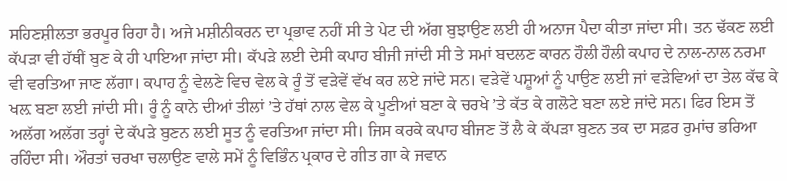ਸਹਿਣਸ਼ੀਲਤਾ ਭਰਪੂਰ ਰਿਹਾ ਹੈ। ਅਜੇ ਮਸ਼ੀਨੀਕਰਨ ਦਾ ਪ੍ਰਭਾਵ ਨਹੀਂ ਸੀ ਤੇ ਪੇਟ ਦੀ ਅੱਗ ਬੁਝਾਉਣ ਲਈ ਹੀ ਅਨਾਜ ਪੈਦਾ ਕੀਤਾ ਜਾਂਦਾ ਸੀ। ਤਨ ਢੱਕਣ ਲਈ ਕੱਪੜਾ ਵੀ ਹੱਥੀਂ ਬੁਣ ਕੇ ਹੀ ਪਾਇਆ ਜਾਂਦਾ ਸੀ। ਕੱਪੜੇ ਲਈ ਦੇਸੀ ਕਪਾਹ ਬੀਜੀ ਜਾਂਦੀ ਸੀ ਤੇ ਸਮਾਂ ਬਦਲਣ ਕਾਰਨ ਹੌਲੀ ਹੌਲੀ ਕਪਾਹ ਦੇ ਨਾਲ-ਨਾਲ ਨਰਮਾ ਵੀ ਵਰਤਿਆ ਜਾਣ ਲੱਗਾ। ਕਪਾਹ ਨੂੰ ਵੇਲਣੇ ਵਿਚ ਵੇਲ ਕੇ ਰੂੰ ਤੋਂ ਵੜੇਵੇਂ ਵੱਖ ਕਰ ਲਏ ਜਾਂਦੇ ਸਨ। ਵੜੇਵੇਂ ਪਸ਼ੂਆਂ ਨੂੰ ਪਾਉਣ ਲਈ ਜਾਂ ਵੜੇਵਿਆਂ ਦਾ ਤੇਲ ਕੱਢ ਕੇ ਖਲ਼ ਬਣਾ ਲਈ ਜਾਂਦੀ ਸੀ। ਰੂੰ ਨੂੰ ਕਾਨੇ ਦੀਆਂ ਤੀਲਾਂ ’ਤੇ ਹੱਥਾਂ ਨਾਲ ਵੇਲ ਕੇ ਪੂਣੀਆਂ ਬਣਾ ਕੇ ਚਰਖੇ ’ਤੇ ਕੱਤ ਕੇ ਗਲੋਟੇ ਬਣਾ ਲਏ ਜਾਂਦੇ ਸਨ। ਫਿਰ ਇਸ ਤੋਂ ਅਲੱਗ ਅਲੱਗ ਤਰ੍ਹਾਂ ਦੇ ਕੱਪੜੇ ਬੁਣਨ ਲਈ ਸੂਤ ਨੂੰ ਵਰਤਿਆ ਜਾਂਦਾ ਸੀ। ਜਿਸ ਕਰਕੇ ਕਪਾਹ ਬੀਜਣ ਤੋਂ ਲੈ ਕੇ ਕੱਪੜਾ ਬੁਣਨ ਤਕ ਦਾ ਸਫ਼ਰ ਰੁਮਾਂਚ ਭਰਿਆ ਰਹਿੰਦਾ ਸੀ। ਔਰਤਾਂ ਚਰਖਾ ਚਲਾਉਣ ਵਾਲੇ ਸਮੇਂ ਨੂੰ ਵਿਭਿੰਨ ਪ੍ਰਕਾਰ ਦੇ ਗੀਤ ਗਾ ਕੇ ਜਵਾਨ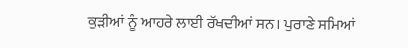ਕੁੜੀਆਂ ਨੂੰ ਆਹਰੇ ਲਾਈ ਰੱਖਦੀਆਂ ਸਨ। ਪੁਰਾਣੇ ਸਮਿਆਂ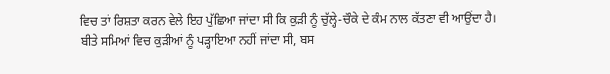ਵਿਚ ਤਾਂ ਰਿਸ਼ਤਾ ਕਰਨ ਵੇਲੇ ਇਹ ਪੁੱਛਿਆ ਜਾਂਦਾ ਸੀ ਕਿ ਕੁੜੀ ਨੂੰ ਚੁੱਲ੍ਹੇ-ਚੌਕੇ ਦੇ ਕੰਮ ਨਾਲ ਕੱਤਣਾ ਵੀ ਆਉਂਦਾ ਹੈ।
ਬੀਤੇ ਸਮਿਆਂ ਵਿਚ ਕੁੜੀਆਂ ਨੂੰ ਪੜ੍ਹਾਇਆ ਨਹੀਂ ਜਾਂਦਾ ਸੀ, ਬਸ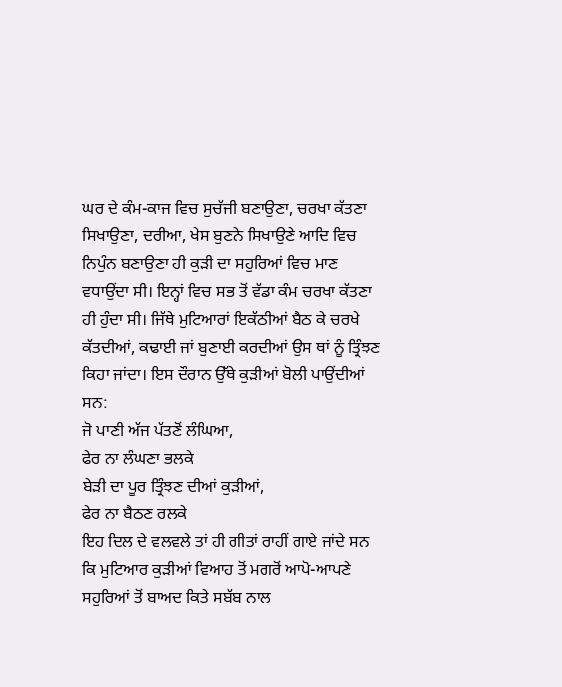ਘਰ ਦੇ ਕੰਮ-ਕਾਜ ਵਿਚ ਸੁਚੱਜੀ ਬਣਾਉਣਾ, ਚਰਖਾ ਕੱਤਣਾ ਸਿਖਾਉਣਾ, ਦਰੀਆ, ਖੇਸ ਬੁਣਨੇ ਸਿਖਾਉਣੇ ਆਦਿ ਵਿਚ ਨਿਪੁੰਨ ਬਣਾਉਣਾ ਹੀ ਕੁੜੀ ਦਾ ਸਹੁਰਿਆਂ ਵਿਚ ਮਾਣ ਵਧਾਉਂਦਾ ਸੀ। ਇਨ੍ਹਾਂ ਵਿਚ ਸਭ ਤੋਂ ਵੱਡਾ ਕੰਮ ਚਰਖਾ ਕੱਤਣਾ ਹੀ ਹੁੰਦਾ ਸੀ। ਜਿੱਥੇ ਮੁਟਿਆਰਾਂ ਇਕੱਠੀਆਂ ਬੈਠ ਕੇ ਚਰਖੇ ਕੱਤਦੀਆਂ, ਕਢਾਈ ਜਾਂ ਬੁਣਾਈ ਕਰਦੀਆਂ ਉਸ ਥਾਂ ਨੂੰ ਤ੍ਰਿੰਝਣ ਕਿਹਾ ਜਾਂਦਾ। ਇਸ ਦੌਰਾਨ ਉੱਥੇ ਕੁੜੀਆਂ ਬੋਲੀ ਪਾਉਂਦੀਆਂ ਸਨ:
ਜੋ ਪਾਣੀ ਅੱਜ ਪੱਤਣੋਂ ਲੰਘਿਆ,
ਫੇਰ ਨਾ ਲੰਘਣਾ ਭਲਕੇ
ਬੇੜੀ ਦਾ ਪੂਰ ਤ੍ਰਿੰਝਣ ਦੀਆਂ ਕੁੜੀਆਂ,
ਫੇਰ ਨਾ ਬੈਠਣ ਰਲਕੇ
ਇਹ ਦਿਲ ਦੇ ਵਲਵਲੇ ਤਾਂ ਹੀ ਗੀਤਾਂ ਰਾਹੀਂ ਗਾਏ ਜਾਂਦੇ ਸਨ ਕਿ ਮੁਟਿਆਰ ਕੁੜੀਆਂ ਵਿਆਹ ਤੋਂ ਮਗਰੋਂ ਆਪੋ-ਆਪਣੇ ਸਹੁਰਿਆਂ ਤੋਂ ਬਾਅਦ ਕਿਤੇ ਸਬੱਬ ਨਾਲ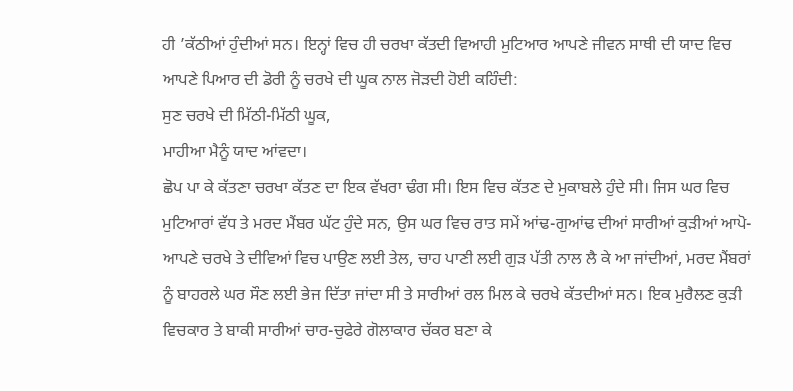ਹੀ ’ਕੱਠੀਆਂ ਹੁੰਦੀਆਂ ਸਨ। ਇਨ੍ਹਾਂ ਵਿਚ ਹੀ ਚਰਖਾ ਕੱਤਦੀ ਵਿਆਹੀ ਮੁਟਿਆਰ ਆਪਣੇ ਜੀਵਨ ਸਾਥੀ ਦੀ ਯਾਦ ਵਿਚ ਆਪਣੇ ਪਿਆਰ ਦੀ ਡੋਰੀ ਨੂੰ ਚਰਖੇ ਦੀ ਘੂਕ ਨਾਲ ਜੋੜਦੀ ਹੋਈ ਕਹਿੰਦੀ:
ਸੁਣ ਚਰਖੇ ਦੀ ਮਿੱਠੀ-ਮਿੱਠੀ ਘੂਕ,
ਮਾਹੀਆ ਮੈਨੂੰ ਯਾਦ ਆਂਵਦਾ।
ਛੋਪ ਪਾ ਕੇ ਕੱਤਣਾ ਚਰਖਾ ਕੱਤਣ ਦਾ ਇਕ ਵੱਖਰਾ ਢੰਗ ਸੀ। ਇਸ ਵਿਚ ਕੱਤਣ ਦੇ ਮੁਕਾਬਲੇ ਹੁੰਦੇ ਸੀ। ਜਿਸ ਘਰ ਵਿਚ ਮੁਟਿਆਰਾਂ ਵੱਧ ਤੇ ਮਰਦ ਮੈਂਬਰ ਘੱਟ ਹੁੰਦੇ ਸਨ, ਉਸ ਘਰ ਵਿਚ ਰਾਤ ਸਮੇਂ ਆਂਢ-ਗੁਆਂਢ ਦੀਆਂ ਸਾਰੀਆਂ ਕੁੜੀਆਂ ਆਪੋ-ਆਪਣੇ ਚਰਖੇ ਤੇ ਦੀਵਿਆਂ ਵਿਚ ਪਾਉਣ ਲਈ ਤੇਲ, ਚਾਹ ਪਾਣੀ ਲਈ ਗੁੜ ਪੱਤੀ ਨਾਲ ਲੈ ਕੇ ਆ ਜਾਂਦੀਆਂ, ਮਰਦ ਮੈਂਬਰਾਂ ਨੂੰ ਬਾਹਰਲੇ ਘਰ ਸੌਣ ਲਈ ਭੇਜ ਦਿੱਤਾ ਜਾਂਦਾ ਸੀ ਤੇ ਸਾਰੀਆਂ ਰਲ ਮਿਲ ਕੇ ਚਰਖੇ ਕੱਤਦੀਆਂ ਸਨ। ਇਕ ਮੁਰੈਲਣ ਕੁੜੀ ਵਿਚਕਾਰ ਤੇ ਬਾਕੀ ਸਾਰੀਆਂ ਚਾਰ-ਚੁਫੇਰੇ ਗੋਲਾਕਾਰ ਚੱਕਰ ਬਣਾ ਕੇ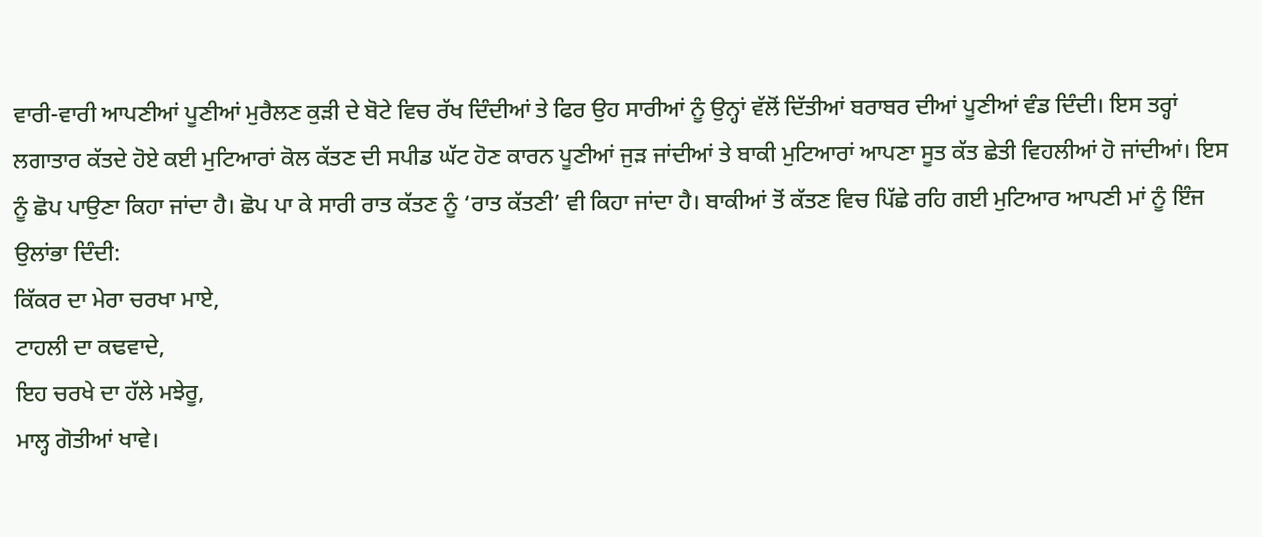ਵਾਰੀ-ਵਾਰੀ ਆਪਣੀਆਂ ਪੂਣੀਆਂ ਮੁਰੈਲਣ ਕੁੜੀ ਦੇ ਬੋਟੇ ਵਿਚ ਰੱਖ ਦਿੰਦੀਆਂ ਤੇ ਫਿਰ ਉਹ ਸਾਰੀਆਂ ਨੂੰ ਉਨ੍ਹਾਂ ਵੱਲੋਂ ਦਿੱਤੀਆਂ ਬਰਾਬਰ ਦੀਆਂ ਪੂਣੀਆਂ ਵੰਡ ਦਿੰਦੀ। ਇਸ ਤਰ੍ਹਾਂ ਲਗਾਤਾਰ ਕੱਤਦੇ ਹੋਏ ਕਈ ਮੁਟਿਆਰਾਂ ਕੋਲ ਕੱਤਣ ਦੀ ਸਪੀਡ ਘੱਟ ਹੋਣ ਕਾਰਨ ਪੂਣੀਆਂ ਜੁੜ ਜਾਂਦੀਆਂ ਤੇ ਬਾਕੀ ਮੁਟਿਆਰਾਂ ਆਪਣਾ ਸੂਤ ਕੱਤ ਛੇਤੀ ਵਿਹਲੀਆਂ ਹੋ ਜਾਂਦੀਆਂ। ਇਸ ਨੂੰ ਛੋਪ ਪਾਉਣਾ ਕਿਹਾ ਜਾਂਦਾ ਹੈ। ਛੋਪ ਪਾ ਕੇ ਸਾਰੀ ਰਾਤ ਕੱਤਣ ਨੂੰ ‘ਰਾਤ ਕੱਤਣੀ’ ਵੀ ਕਿਹਾ ਜਾਂਦਾ ਹੈ। ਬਾਕੀਆਂ ਤੋਂ ਕੱਤਣ ਵਿਚ ਪਿੱਛੇ ਰਹਿ ਗਈ ਮੁਟਿਆਰ ਆਪਣੀ ਮਾਂ ਨੂੰ ਇੰਜ ਉਲਾਂਭਾ ਦਿੰਦੀ:
ਕਿੱਕਰ ਦਾ ਮੇਰਾ ਚਰਖਾ ਮਾਏ,
ਟਾਹਲੀ ਦਾ ਕਢਵਾਦੇ,
ਇਹ ਚਰਖੇ ਦਾ ਹੱਲੇ ਮਝੇਰੂ,
ਮਾਲ੍ਹ ਗੋਤੀਆਂ ਖਾਵੇ।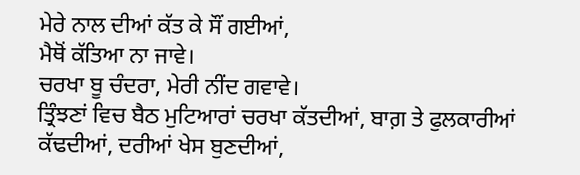ਮੇਰੇ ਨਾਲ ਦੀਆਂ ਕੱਤ ਕੇ ਸੌਂ ਗਈਆਂ,
ਮੈਥੋਂ ਕੱਤਿਆ ਨਾ ਜਾਵੇ।
ਚਰਖਾ ਬੂ ਚੰਦਰਾ, ਮੇਰੀ ਨੀਂਦ ਗਵਾਵੇ।
ਤ੍ਰਿੰਝਣਾਂ ਵਿਚ ਬੈਠ ਮੁਟਿਆਰਾਂ ਚਰਖਾ ਕੱਤਦੀਆਂ, ਬਾਗ਼ ਤੇ ਫੁਲਕਾਰੀਆਂ ਕੱਢਦੀਆਂ, ਦਰੀਆਂ ਖੇਸ ਬੁਣਦੀਆਂ,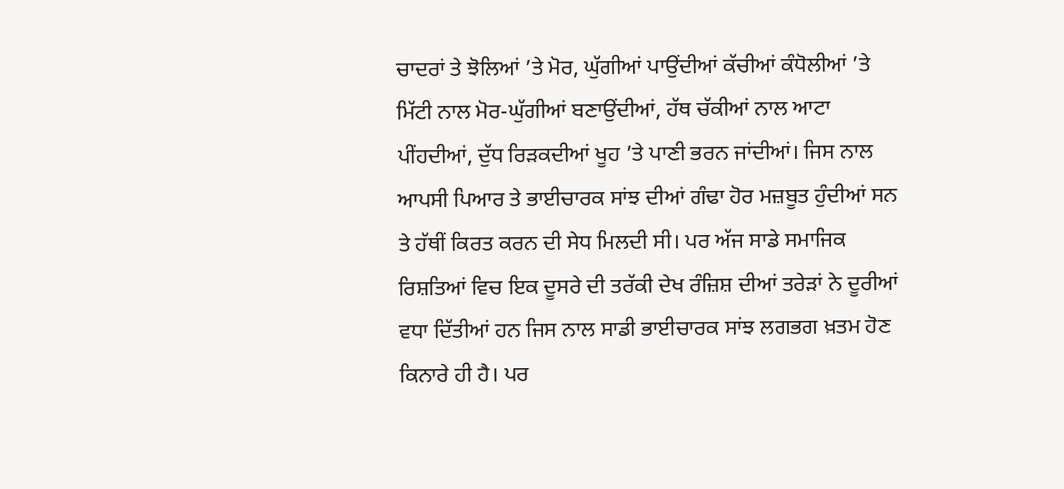ਚਾਦਰਾਂ ਤੇ ਝੋਲਿਆਂ ’ਤੇ ਮੋਰ, ਘੁੱਗੀਆਂ ਪਾਉਂਦੀਆਂ ਕੱਚੀਆਂ ਕੰਧੋਲੀਆਂ ’ਤੇ ਮਿੱਟੀ ਨਾਲ ਮੋਰ-ਘੁੱਗੀਆਂ ਬਣਾਉਂਦੀਆਂ, ਹੱਥ ਚੱਕੀਆਂ ਨਾਲ ਆਟਾ ਪੀਂਹਦੀਆਂ, ਦੁੱਧ ਰਿੜਕਦੀਆਂ ਖੂਹ ’ਤੇ ਪਾਣੀ ਭਰਨ ਜਾਂਦੀਆਂ। ਜਿਸ ਨਾਲ ਆਪਸੀ ਪਿਆਰ ਤੇ ਭਾਈਚਾਰਕ ਸਾਂਝ ਦੀਆਂ ਗੰਢਾ ਹੋਰ ਮਜ਼ਬੂਤ ਹੁੰਦੀਆਂ ਸਨ ਤੇ ਹੱਥੀਂ ਕਿਰਤ ਕਰਨ ਦੀ ਸੇਧ ਮਿਲਦੀ ਸੀ। ਪਰ ਅੱਜ ਸਾਡੇ ਸਮਾਜਿਕ ਰਿਸ਼ਤਿਆਂ ਵਿਚ ਇਕ ਦੂਸਰੇ ਦੀ ਤਰੱਕੀ ਦੇਖ ਰੰਜ਼ਿਸ਼ ਦੀਆਂ ਤਰੇੜਾਂ ਨੇ ਦੂਰੀਆਂ ਵਧਾ ਦਿੱਤੀਆਂ ਹਨ ਜਿਸ ਨਾਲ ਸਾਡੀ ਭਾਈਚਾਰਕ ਸਾਂਝ ਲਗਭਗ ਖ਼ਤਮ ਹੋਣ ਕਿਨਾਰੇ ਹੀ ਹੈ। ਪਰ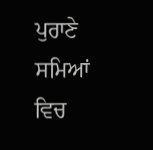ਪੁਰਾਣੇ ਸਮਿਆਂ ਵਿਚ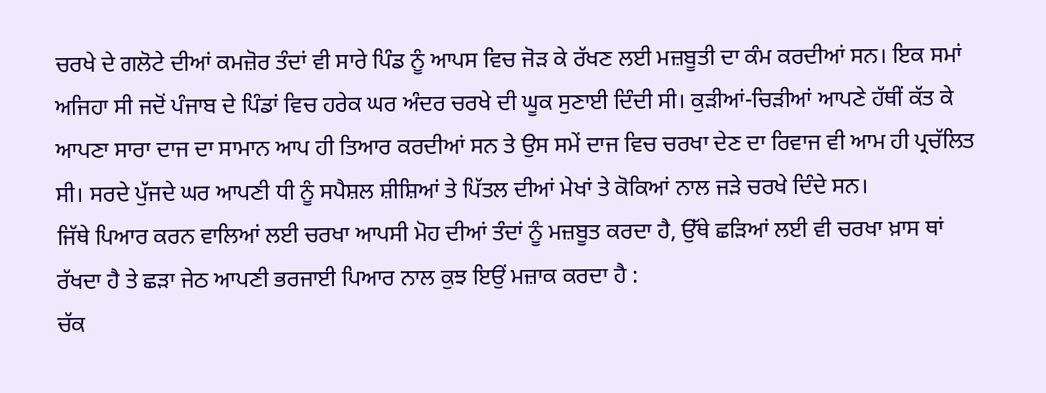ਚਰਖੇ ਦੇ ਗਲੋਟੇ ਦੀਆਂ ਕਮਜ਼ੋਰ ਤੰਦਾਂ ਵੀ ਸਾਰੇ ਪਿੰਡ ਨੂੰ ਆਪਸ ਵਿਚ ਜੋੜ ਕੇ ਰੱਖਣ ਲਈ ਮਜ਼ਬੂਤੀ ਦਾ ਕੰਮ ਕਰਦੀਆਂ ਸਨ। ਇਕ ਸਮਾਂ ਅਜਿਹਾ ਸੀ ਜਦੋਂ ਪੰਜਾਬ ਦੇ ਪਿੰਡਾਂ ਵਿਚ ਹਰੇਕ ਘਰ ਅੰਦਰ ਚਰਖੇ ਦੀ ਘੂਕ ਸੁਣਾਈ ਦਿੰਦੀ ਸੀ। ਕੁੜੀਆਂ-ਚਿੜੀਆਂ ਆਪਣੇ ਹੱਥੀਂ ਕੱਤ ਕੇ ਆਪਣਾ ਸਾਰਾ ਦਾਜ ਦਾ ਸਾਮਾਨ ਆਪ ਹੀ ਤਿਆਰ ਕਰਦੀਆਂ ਸਨ ਤੇ ਉਸ ਸਮੇਂ ਦਾਜ ਵਿਚ ਚਰਖਾ ਦੇਣ ਦਾ ਰਿਵਾਜ ਵੀ ਆਮ ਹੀ ਪ੍ਰਚੱਲਿਤ ਸੀ। ਸਰਦੇ ਪੁੱਜਦੇ ਘਰ ਆਪਣੀ ਧੀ ਨੂੰ ਸਪੈਸ਼ਲ ਸ਼ੀਸ਼ਿਆਂ ਤੇ ਪਿੱਤਲ ਦੀਆਂ ਮੇਖਾਂ ਤੇ ਕੋਕਿਆਂ ਨਾਲ ਜੜੇ ਚਰਖੇ ਦਿੰਦੇ ਸਨ।
ਜਿੱਥੇ ਪਿਆਰ ਕਰਨ ਵਾਲਿਆਂ ਲਈ ਚਰਖਾ ਆਪਸੀ ਮੋਹ ਦੀਆਂ ਤੰਦਾਂ ਨੂੰ ਮਜ਼ਬੂਤ ਕਰਦਾ ਹੈ, ਉੱਥੇ ਛੜਿਆਂ ਲਈ ਵੀ ਚਰਖਾ ਖ਼ਾਸ ਥਾਂ ਰੱਖਦਾ ਹੈ ਤੇ ਛੜਾ ਜੇਠ ਆਪਣੀ ਭਰਜਾਈ ਪਿਆਰ ਨਾਲ ਕੁਝ ਇਉਂ ਮਜ਼ਾਕ ਕਰਦਾ ਹੈ :
ਚੱਕ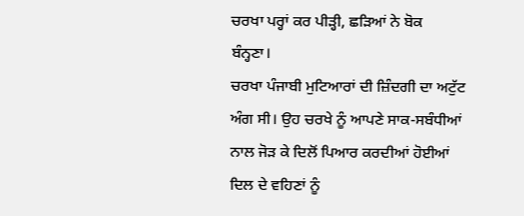ਚਰਖਾ ਪਰ੍ਹਾਂ ਕਰ ਪੀੜ੍ਹੀ, ਛੜਿਆਂ ਨੇ ਬੋਕ ਬੰਨ੍ਹਣਾ।
ਚਰਖਾ ਪੰਜਾਬੀ ਮੁਟਿਆਰਾਂ ਦੀ ਜ਼ਿੰਦਗੀ ਦਾ ਅਟੁੱਟ ਅੰਗ ਸੀ। ਉਹ ਚਰਖੇ ਨੂੰ ਆਪਣੇ ਸਾਕ-ਸਬੰਧੀਆਂ ਨਾਲ ਜੋੜ ਕੇ ਦਿਲੋਂ ਪਿਆਰ ਕਰਦੀਆਂ ਹੋਈਆਂ ਦਿਲ ਦੇ ਵਹਿਣਾਂ ਨੂੰ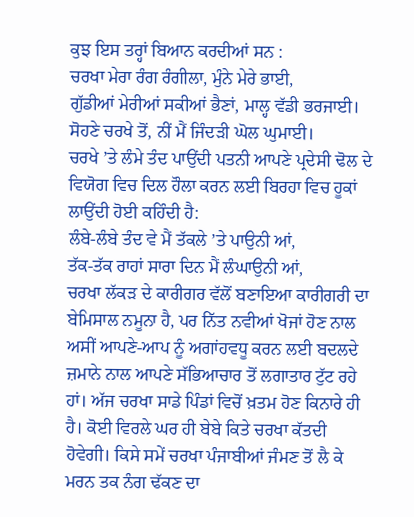ਕੁਝ ਇਸ ਤਰ੍ਹਾਂ ਬਿਆਨ ਕਰਦੀਆਂ ਸਨ :
ਚਰਖਾ ਮੇਰਾ ਰੰਗ ਰੰਗੀਲਾ, ਮੁੰਨੇ ਮੇਰੇ ਭਾਈ,
ਗੁੱਡੀਆਂ ਮੇਰੀਆਂ ਸਕੀਆਂ ਭੈਣਾਂ, ਮਾਲ੍ਹ ਵੱਡੀ ਭਰਜਾਈ।
ਸੋਹਣੇ ਚਰਖੇ ਤੋਂ, ਨੀਂ ਮੈਂ ਜਿੰਦੜੀ ਘੋਲ ਘੁਮਾਈ।
ਚਰਖੇ ’ਤੇ ਲੰਮੇ ਤੰਦ ਪਾਉਂਦੀ ਪਤਨੀ ਆਪਣੇ ਪ੍ਰਦੇਸੀ ਢੋਲ ਦੇ ਵਿਯੋਗ ਵਿਚ ਦਿਲ ਹੌਲਾ ਕਰਨ ਲਈ ਬਿਰਹਾ ਵਿਚ ਹੂਕਾਂ ਲਾਉਂਦੀ ਹੋਈ ਕਹਿੰਦੀ ਹੈ:
ਲੰਬੇ-ਲੰਬੇ ਤੰਦ ਵੇ ਮੈਂ ਤੱਕਲੇ ’ਤੇ ਪਾਉਨੀ ਆਂ,
ਤੱਕ-ਤੱਕ ਰਾਹਾਂ ਸਾਰਾ ਦਿਨ ਮੈਂ ਲੰਘਾਉਨੀ ਆਂ,
ਚਰਖਾ ਲੱਕੜ ਦੇ ਕਾਰੀਗਰ ਵੱਲੋਂ ਬਣਾਇਆ ਕਾਰੀਗਰੀ ਦਾ ਬੇਮਿਸਾਲ ਨਮੂਨਾ ਹੈ, ਪਰ ਨਿੱਤ ਨਵੀਆਂ ਖੋਜਾਂ ਹੋਣ ਨਾਲ ਅਸੀਂ ਆਪਣੇ-ਆਪ ਨੂੰ ਅਗਾਂਹਵਧੂ ਕਰਨ ਲਈ ਬਦਲਦੇ ਜ਼ਮਾਨੇ ਨਾਲ ਆਪਣੇ ਸੱਭਿਆਚਾਰ ਤੋਂ ਲਗਾਤਾਰ ਟੁੱਟ ਰਹੇ ਹਾਂ। ਅੱਜ ਚਰਖਾ ਸਾਡੇ ਪਿੰਡਾਂ ਵਿਚੋਂ ਖ਼ਤਮ ਹੋਣ ਕਿਨਾਰੇ ਹੀ ਹੈ। ਕੋਈ ਵਿਰਲੇ ਘਰ ਹੀ ਬੇਬੇ ਕਿਤੇ ਚਰਖਾ ਕੱਤਦੀ ਹੋਵੇਗੀ। ਕਿਸੇ ਸਮੇਂ ਚਰਖਾ ਪੰਜਾਬੀਆਂ ਜੰਮਣ ਤੋਂ ਲੈ ਕੇ ਮਰਨ ਤਕ ਨੰਗ ਢੱਕਣ ਦਾ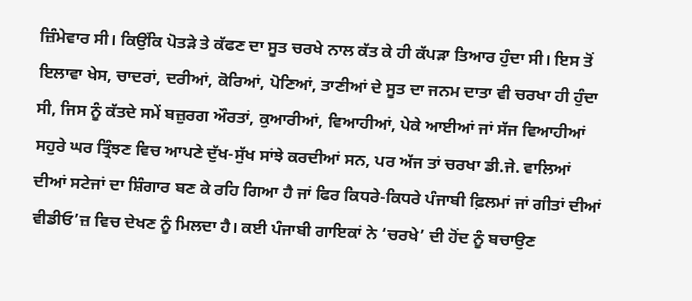ਜ਼ਿੰਮੇਵਾਰ ਸੀ। ਕਿਉਂਕਿ ਪੋਤੜੇ ਤੇ ਕੱਫਣ ਦਾ ਸੂਤ ਚਰਖੇ ਨਾਲ ਕੱਤ ਕੇ ਹੀ ਕੱਪੜਾ ਤਿਆਰ ਹੁੰਦਾ ਸੀ। ਇਸ ਤੋਂ ਇਲਾਵਾ ਖੇਸ, ਚਾਦਰਾਂ, ਦਰੀਆਂ, ਕੋਰਿਆਂ, ਪੋਣਿਆਂ, ਤਾਣੀਆਂ ਦੇ ਸੂਤ ਦਾ ਜਨਮ ਦਾਤਾ ਵੀ ਚਰਖਾ ਹੀ ਹੁੰਦਾ ਸੀ, ਜਿਸ ਨੂੰ ਕੱਤਦੇ ਸਮੇਂ ਬਜ਼ੁਰਗ ਔਰਤਾਂ, ਕੁਆਰੀਆਂ, ਵਿਆਹੀਆਂ, ਪੇਕੇ ਆਈਆਂ ਜਾਂ ਸੱਜ ਵਿਆਹੀਆਂ ਸਹੁਰੇ ਘਰ ਤ੍ਰਿੰਝਣ ਵਿਚ ਆਪਣੇ ਦੁੱਖ-ਸੁੱਖ ਸਾਂਝੇ ਕਰਦੀਆਂ ਸਨ, ਪਰ ਅੱਜ ਤਾਂ ਚਰਖਾ ਡੀ.ਜੇ. ਵਾਲਿਆਂ ਦੀਆਂ ਸਟੇਜਾਂ ਦਾ ਸ਼ਿੰਗਾਰ ਬਣ ਕੇ ਰਹਿ ਗਿਆ ਹੈ ਜਾਂ ਫਿਰ ਕਿਧਰੇ-ਕਿਧਰੇ ਪੰਜਾਬੀ ਫ਼ਿਲਮਾਂ ਜਾਂ ਗੀਤਾਂ ਦੀਆਂ ਵੀਡੀਓ’ਜ਼ ਵਿਚ ਦੇਖਣ ਨੂੰ ਮਿਲਦਾ ਹੈ। ਕਈ ਪੰਜਾਬੀ ਗਾਇਕਾਂ ਨੇ ‘ਚਰਖੇ’ ਦੀ ਹੋਂਦ ਨੂੰ ਬਚਾਉਣ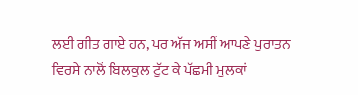ਲਈ ਗੀਤ ਗਾਏ ਹਨ, ਪਰ ਅੱਜ ਅਸੀਂ ਆਪਣੇ ਪੁਰਾਤਨ ਵਿਰਸੇ ਨਾਲੋਂ ਬਿਲਕੁਲ ਟੁੱਟ ਕੇ ਪੱਛਮੀ ਮੁਲਕਾਂ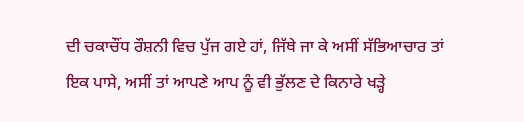ਦੀ ਚਕਾਚੌਂਧ ਰੌਸ਼ਨੀ ਵਿਚ ਪੁੱਜ ਗਏ ਹਾਂ, ਜਿੱਥੇ ਜਾ ਕੇ ਅਸੀਂ ਸੱਭਿਆਚਾਰ ਤਾਂ ਇਕ ਪਾਸੇ, ਅਸੀਂ ਤਾਂ ਆਪਣੇ ਆਪ ਨੂੰ ਵੀ ਭੁੱਲਣ ਦੇ ਕਿਨਾਰੇ ਖੜ੍ਹੇ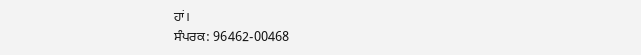ਹਾਂ।
ਸੰਪਰਕ: 96462-00468